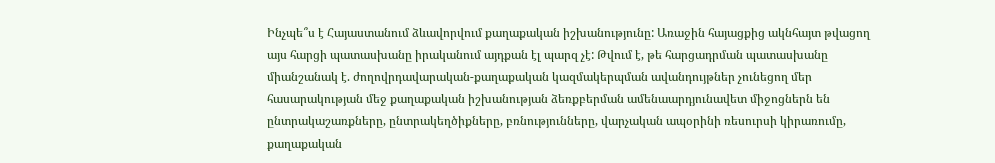Ինչպե՞ս է Հայաստանում ձևավորվում քաղաքական իշխանությունը: Առաջին հայացքից ակնհայտ թվացող այս հարցի պատասխանը իրականում այդքան էլ պարզ չէ: Թվում է, թե հարցադրման պատասխանը միանշանակ է. ժողովրդավարական-քաղաքական կազմակերպման ավանդույթներ չունեցող մեր հասարակության մեջ քաղաքական իշխանության ձեռքբերման ամենաարդյունավետ միջոցներն են ընտրակաշառքները, ընտրակեղծիքները, բռնությունները, վարչական ապօրինի ռեսուրսի կիրառումը, քաղաքական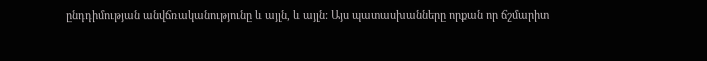ընդդիմության անվճռականությունը և այլն, և այլն: Այս պատասխանները որքան որ ճշմարիտ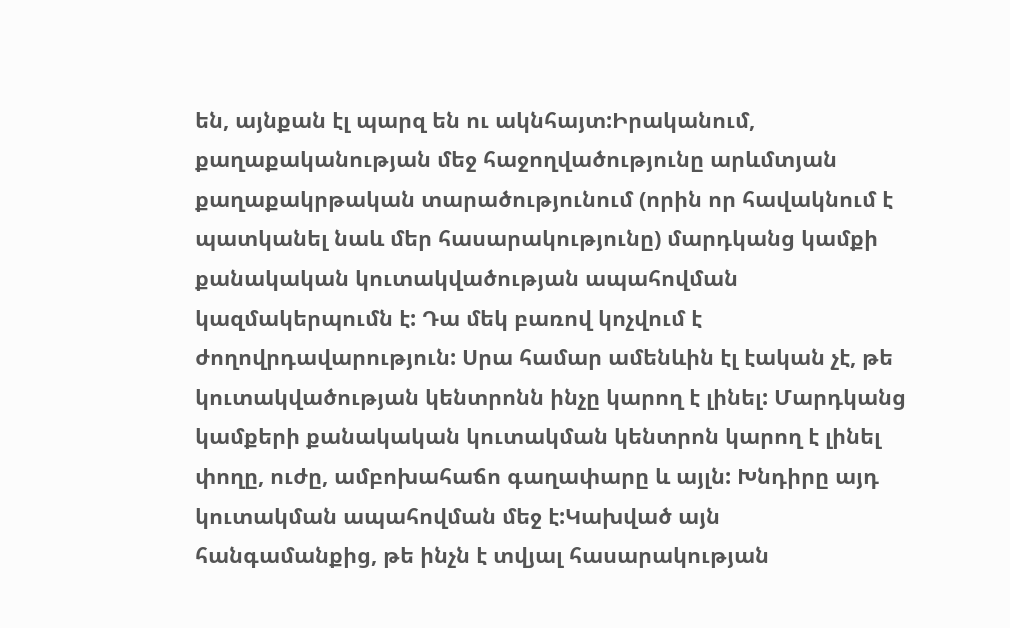են, այնքան էլ պարզ են ու ակնհայտ:Իրականում, քաղաքականության մեջ հաջողվածությունը արևմտյան քաղաքակրթական տարածությունում (որին որ հավակնում է պատկանել նաև մեր հասարակությունը) մարդկանց կամքի քանակական կուտակվածության ապահովման կազմակերպումն է: Դա մեկ բառով կոչվում է ժողովրդավարություն: Սրա համար ամենևին էլ էական չէ, թե կուտակվածության կենտրոնն ինչը կարող է լինել: Մարդկանց կամքերի քանակական կուտակման կենտրոն կարող է լինել փողը, ուժը, ամբոխահաճո գաղափարը և այլն: Խնդիրը այդ կուտակման ապահովման մեջ է:Կախված այն հանգամանքից, թե ինչն է տվյալ հասարակության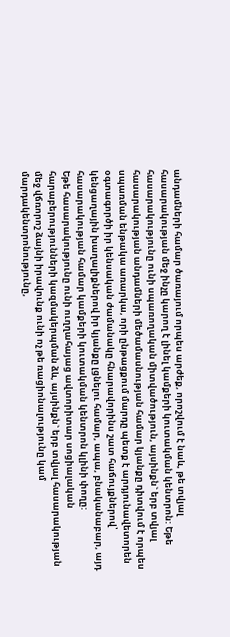անդամների համար ծառայում որպես արժեք, որոշվում է նաև, թե տվյալ հասարակության մեջ ինչը կարող է լինել կամքերի կուտակման կենտրոն: Եթե հասարակությունը ունի սպառողական միտվածություն, այսինքն` երբ տվյալ հասարակության անդամների մեծամասնության համար կյանքը դիտվում է որպես սպառման ենթակա առարկա, որի ընթացքում մարդը պետք է արդյունավետորեն օգտագործի իր կենսական ժամանակը հնարավորինս շատ հաճույքներով՝ կենցաղային խաղալիքներով իր կյանքը լցնելու համար, ապա, բնականաբար, այդ հասարակության համար կամքերի կուտակման կենտրոն կլինի փողը:
Եթե հասարակությունը ունի ուղղահայաց ավտորիտար սոցիալական հարաբերությունների կազմակերպման ձև, այսինքն` երբ տվյալ հասարակության մեջ վճռորոշ ձայնի իրավունք ունի ոչ թե ռացիոնալությունը կամ մարդակենտրոնությունը,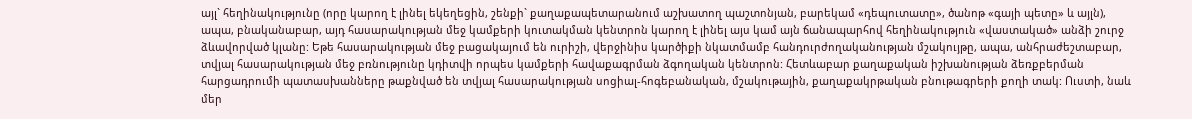այլ` հեղինակությունը (որը կարող է լինել եկեղեցին, շենքի` քաղաքապետարանում աշխատող պաշտոնյան, բարեկամ «դեպուտատը», ծանոթ «գայի պետը» և այլն), ապա, բնականաբար, այդ հասարակության մեջ կամքերի կուտակման կենտրոն կարող է լինել այս կամ այն ճանապարհով հեղինակություն «վաստակած» անձի շուրջ ձևավորված կլանը: Եթե հասարակության մեջ բացակայում են ուրիշի, վերջինիս կարծիքի նկատմամբ հանդուրժողականության մշակույթը, ապա, անհրաժեշտաբար, տվյալ հասարակության մեջ բռնությունը կդիտվի որպես կամքերի հավաքագրման ձգողական կենտրոն: Հետևաբար քաղաքական իշխանության ձեռքբերման հարցադրումի պատասխանները թաքնված են տվյալ հասարակության սոցիալ-հոգեբանական, մշակութային, քաղաքակրթական բնութագրերի քողի տակ: Ուստի, նաև մեր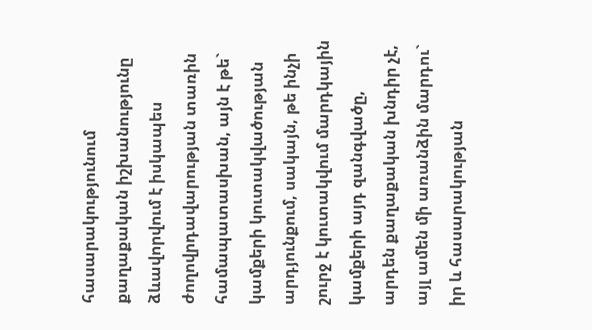հասարակությունում քաղաքական իշխանությունը ձևավորվում է իսկապես ժողովրդավարության տառին համապատասխան, այն է թե` կամքերի կուտակվածության արդյունքում, սակայն, թե ինչի շուրջ է կուտակվում մարդկային կամքերի այդ զանգվածը, արդեն քաղաքական խնդիր չէ, այլ ամեն մի առանձին մարդու` իր և հասարակության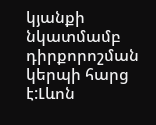կյանքի նկատմամբ դիրքորոշման կերպի հարց է:Լևոն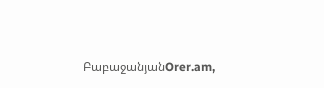ԲաբաջանյանOrer.am,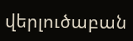վերլուծաբան